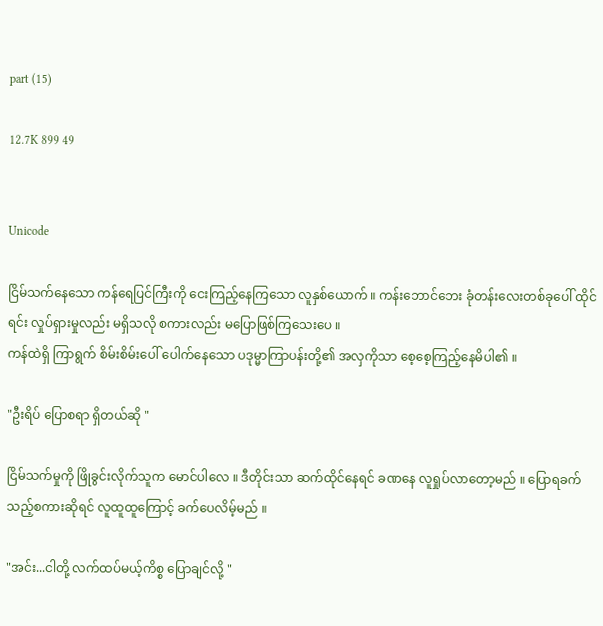part (15)

12.7K 899 49


Unicode

ငြိမ်သက်နေသော ကန်ရေပြင်ကြီးကို ငေးကြည့်နေကြသော လူနှစ်ယောက် ။ ကန်းဘောင်ဘေး ခုံတန်းလေးတစ်ခုပေါ် ထိုင်ရင်း လှုပ်ရှားမှုလည်း မရှိသလို စကားလည်း မပြောဖြစ်ကြသေးပေ ။
ကန်ထဲရှိ ကြာရွက် စိမ်းစိမ်းပေါ် ပေါက်နေသော ပဒုမ္မာကြာပန်းတို့၏ အလှကိုသာ စေ့စေ့ကြည့်နေမိပါ၏ ။

"ဦးရိပ် ပြောစရာ ရှိတယ်ဆို "

ငြိမ်သက်မှုကို ဖြိုခွင်းလိုက်သူက မောင်ပါလေ ။ ဒီတိုင်းသာ ဆက်ထိုင်နေရင် ခဏနေ လူရှုပ်လာတော့မည် ။ ပြောရခက်သည့်စကားဆိုရင် လူထူထူကြောင့် ခက်ပေလိမ့်မည် ။

"အင်း...ငါတို့ လက်ထပ်မယ့်ကိစ္စ ပြောချင်လို့ "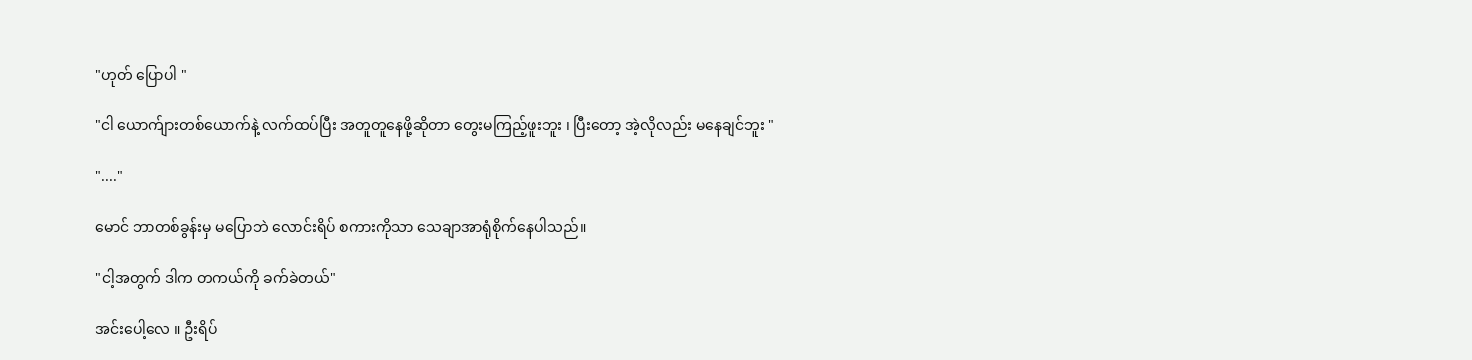"ဟုတ် ပြောပါ "

"ငါ ယောက်ျားတစ်ယောက်နဲ့ လက်ထပ်ပြီး အတူတူနေဖို့ဆိုတာ တွေးမကြည့်ဖူးဘူး ၊ ပြီးတော့ အဲ့လိုလည်း မနေချင်ဘူး "

"...."

မောင် ဘာတစ်ခွန်းမှ မပြောဘဲ လောင်းရိပ် စကားကိုသာ သေချာအာရုံစိုက်နေပါသည်။

"ငါ့အတွက် ဒါက တကယ်ကို ခက်ခဲတယ်"

အင်းပေါ့လေ ။ ဦးရိပ်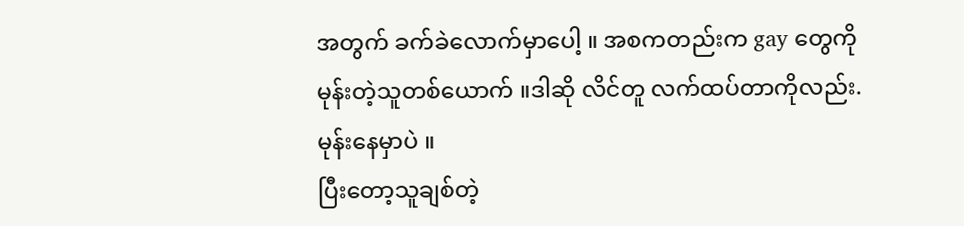အတွက် ခက်ခဲလောက်မှာပေါ့ ။ အစကတည်းက gay တွေကို မုန်းတဲ့သူတစ်ယောက် ။ဒါဆို လိင်တူ လက်ထပ်တာကိုလည်း.မုန်းနေမှာပဲ ။
ပြီးတော့သူချစ်တဲ့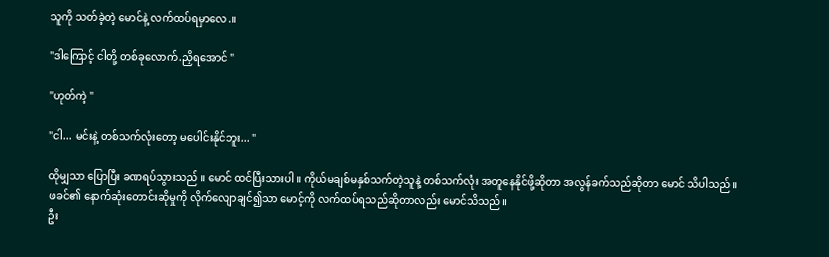သူကို သတ်ခဲ့တဲ့ မောင်နဲ့ လက်ထပ်ရမှာလေ.။

"ဒါကြောင့် ငါတို့ တစ်ခုလောက်.ညှိရအောင် "

"ဟုတ်ကဲ့ "

"ငါ... မင်းနဲ့ တစ်သက်လုံးတော့ မပေါင်းနိုင်ဘူး... "

ထိုမျှသာ ပြောပြီး ခဏရပ်သွားသည် ။ မောင် ထင်ပြီးသားပါ ။ ကိုယ်မချစ်မနှစ်သက်တဲ့သူနဲ့ တစ်သက်လုံး အတူနေနိုင်ဖို့ဆိုတာ အလွန်ခက်သည်ဆိုတာ မောင် သိပါသည်။ ဖခင်၏ နောက်ဆုံးတောင်းဆိုမှုကို လိုက်လျောချင်၍သာ မောင့်ကို လက်ထပ်ရသည်ဆိုတာလည်း မောင်သိသည်။
ဦး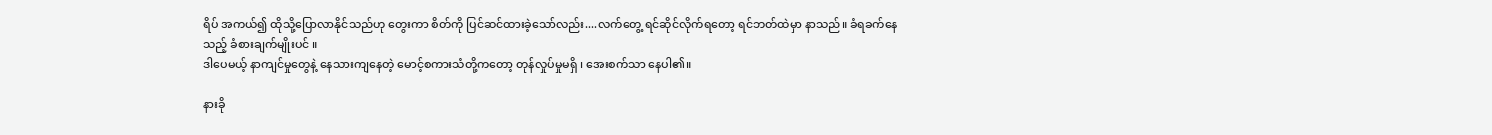ရိပ် အကယ်၍ ထိုသို့ပြောလာနိုင်သည်ဟု တွေးကာ စိတ်ကို ပြင်ဆင်ထားခဲ့သော်လည်း....လက်တွေ့ ရင်ဆိုင်လိုက်ရတော့ ရင်ဘတ်ထဲမှာ နာသည်။ ခံရခက်နေသည့် ခံစားချက်မျိုးပင် ။
ဒါပေမယ့် နာကျင်မှုတွေနဲ့ နေသားကျနေတဲ့ မောင့်စကားသံတို့ကတော့ တုန်လှုပ်မှုမရှိ ၊ အေးစက်သာ နေပါ၏။

နားခို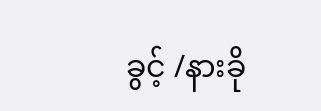ခွင့် /နားခို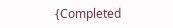{Completed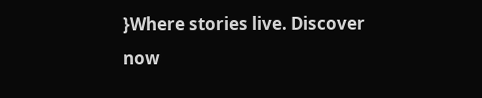}Where stories live. Discover now